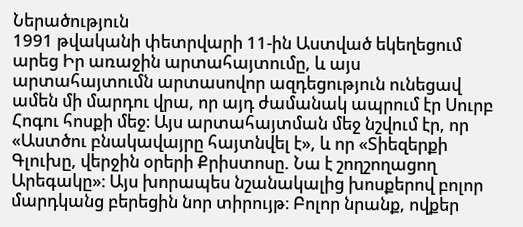Ներածություն
1991 թվականի փետրվարի 11-ին Աստված եկեղեցում արեց Իր առաջին արտահայտումը, և այս արտահայտումն արտասովոր ազդեցություն ունեցավ ամեն մի մարդու վրա, որ այդ ժամանակ ապրում էր Սուրբ Հոգու հոսքի մեջ։ Այս արտահայտման մեջ նշվում էր, որ «Աստծու բնակավայրը հայտնվել է», և որ «Տիեզերքի Գլուխը, վերջին օրերի Քրիստոսը. Նա է շողշողացող Արեգակը»։ Այս խորապես նշանակալից խոսքերով բոլոր մարդկանց բերեցին նոր տիրույթ։ Բոլոր նրանք, ովքեր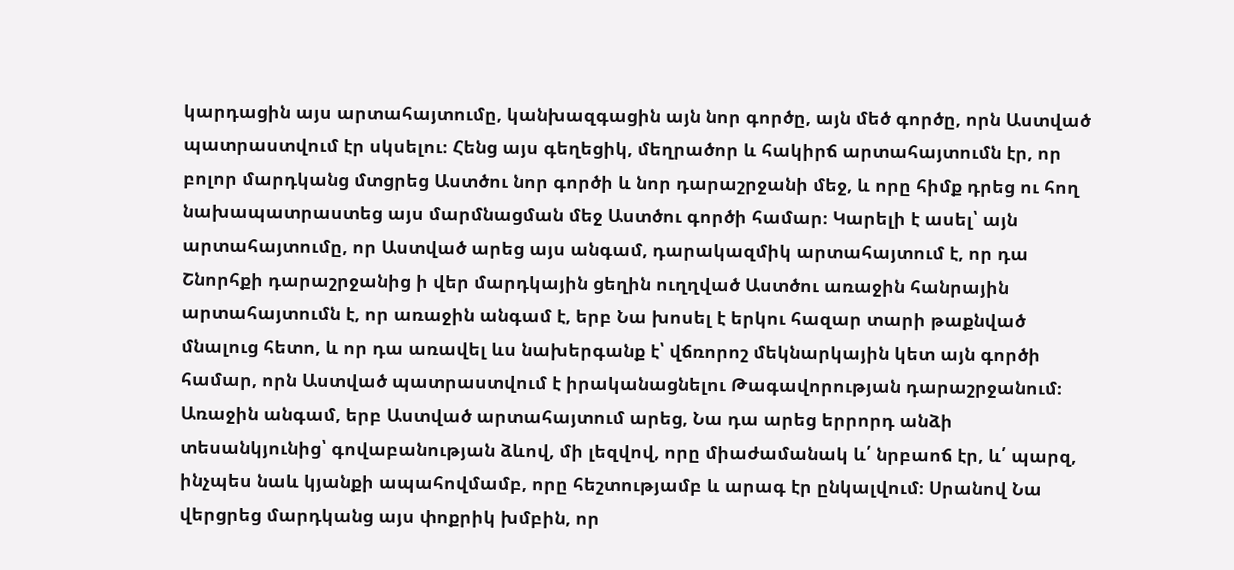կարդացին այս արտահայտումը, կանխազգացին այն նոր գործը, այն մեծ գործը, որն Աստված պատրաստվում էր սկսելու։ Հենց այս գեղեցիկ, մեղրածոր և հակիրճ արտահայտումն էր, որ բոլոր մարդկանց մտցրեց Աստծու նոր գործի և նոր դարաշրջանի մեջ, և որը հիմք դրեց ու հող նախապատրաստեց այս մարմնացման մեջ Աստծու գործի համար։ Կարելի է ասել՝ այն արտահայտումը, որ Աստված արեց այս անգամ, դարակազմիկ արտահայտում է, որ դա Շնորհքի դարաշրջանից ի վեր մարդկային ցեղին ուղղված Աստծու առաջին հանրային արտահայտումն է, որ առաջին անգամ է, երբ Նա խոսել է երկու հազար տարի թաքնված մնալուց հետո, և որ դա առավել ևս նախերգանք է՝ վճռորոշ մեկնարկային կետ այն գործի համար, որն Աստված պատրաստվում է իրականացնելու Թագավորության դարաշրջանում։
Առաջին անգամ, երբ Աստված արտահայտում արեց, Նա դա արեց երրորդ անձի տեսանկյունից՝ գովաբանության ձևով, մի լեզվով, որը միաժամանակ և՛ նրբաոճ էր, և՛ պարզ, ինչպես նաև կյանքի ապահովմամբ, որը հեշտությամբ և արագ էր ընկալվում։ Սրանով Նա վերցրեց մարդկանց այս փոքրիկ խմբին, որ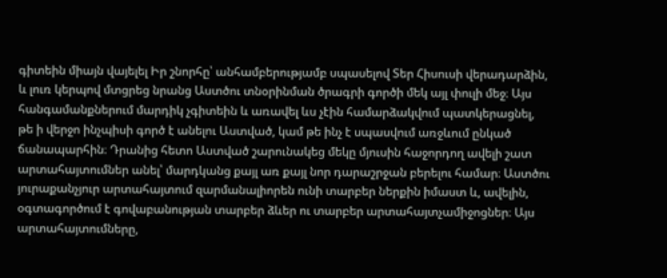գիտեին միայն վայելել Իր շնորհը՝ անհամբերությամբ սպասելով Տեր Հիսուսի վերադարձին, և լուռ կերպով մտցրեց նրանց Աստծու տնօրինման ծրագրի գործի մեկ այլ փուլի մեջ։ Այս հանգամանքներում մարդիկ չգիտեին և առավել ևս չէին համարձակվում պատկերացնել, թե ի վերջո ինչպիսի գործ է անելու Աստված, կամ թե ինչ է սպասվում առջևում ընկած ճանապարհին։ Դրանից հետո Աստված շարունակեց մեկը մյուսին հաջորդող ավելի շատ արտահայտումներ անել՝ մարդկանց քայլ առ քայլ նոր դարաշրջան բերելու համար։ Աստծու յուրաքանչյուր արտահայտում զարմանալիորեն ունի տարբեր ներքին իմաստ և, ավելին, օգտագործում է գովաբանության տարբեր ձևեր ու տարբեր արտահայտչամիջոցներ։ Այս արտահայտումները,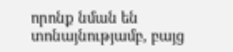որոնք նման են տոնայնությամբ, բայց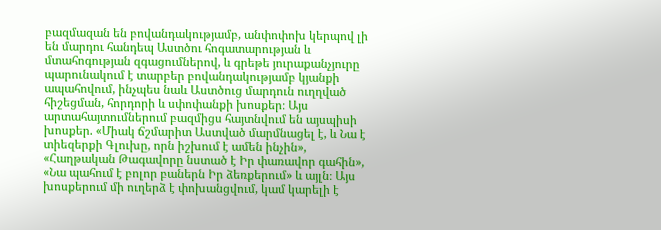բազմազան են բովանդակությամբ, անփոփոխ կերպով լի են մարդու հանդեպ Աստծու հոգատարության և մտահոգության զգացումներով, և գրեթե յուրաքանչյուրը պարունակում է տարբեր բովանդակությամբ կյանքի ապահովում, ինչպես նաև Աստծուց մարդուն ուղղված հիշեցման, հորդորի և սփոփանքի խոսքեր։ Այս արտահայտումներում բազմիցս հայտնվում են այսպիսի խոսքեր. «Միակ ճշմարիտ Աստված մարմնացել է, և Նա է տիեզերքի Գլուխը, որն իշխում է ամեն ինչին», «Հաղթական Թագավորը նստած է Իր փառավոր գահին», «Նա պահում է բոլոր բաներն Իր ձեռքերում» և այլն։ Այս խոսքերում մի ուղերձ է փոխանցվում, կամ կարելի է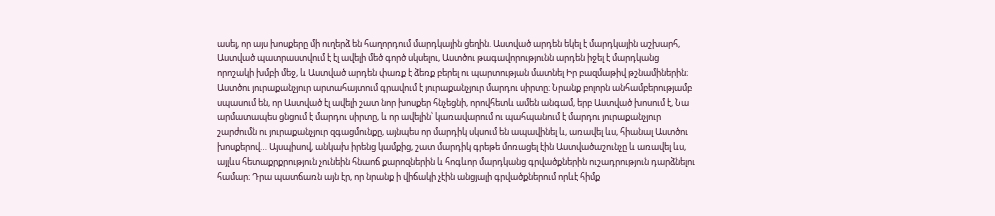ասել, որ այս խոսքերը մի ուղերձ են հաղորդում մարդկային ցեղին. Աստված արդեն եկել է մարդկային աշխարհ, Աստված պատրաստվում է էլ ավելի մեծ գործ սկսելու, Աստծու թագավորությունն արդեն իջել է մարդկանց որոշակի խմբի մեջ, և Աստված արդեն փառք է ձեռք բերել ու պարտության մատնել Իր բազմաթիվ թշնամիներին։ Աստծու յուրաքանչյուր արտահայտում գրավում է յուրաքանչյուր մարդու սիրտը։ Նրանք բոլորն անհամբերությամբ սպասում են, որ Աստված էլ ավելի շատ նոր խոսքեր հնչեցնի, որովհետև ամեն անգամ, երբ Աստված խոսում է, Նա արմատապես ցնցում է մարդու սիրտը, և որ ավելին՝ կառավարում ու պահպանում է մարդու յուրաքանչյուր շարժումն ու յուրաքանչյուր զգացմունքը, այնպես որ մարդիկ սկսում են ապավինել և, առավել ևս, հիանալ Աստծու խոսքերով… Այսպիսով, անկախ իրենց կամքից, շատ մարդիկ գրեթե մոռացել էին Աստվածաշունչը և առավել ևս, այլևս հետաքրքրություն չունեին հնաոճ քարոզներին և հոգևոր մարդկանց գրվածքներին ուշադրություն դարձնելու համար։ Դրա պատճառն այն էր, որ նրանք ի վիճակի չէին անցյալի գրվածքներում որևէ հիմք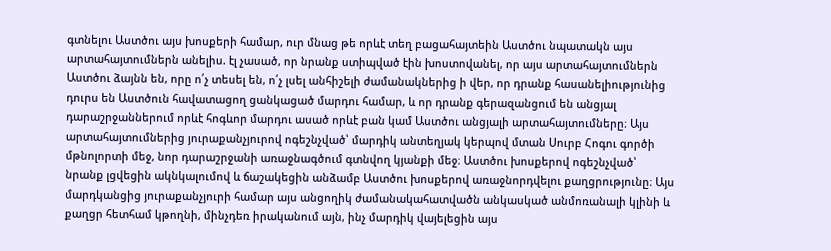գտնելու Աստծու այս խոսքերի համար, ուր մնաց թե որևէ տեղ բացահայտեին Աստծու նպատակն այս արտահայտումներն անելիս. էլ չասած, որ նրանք ստիպված էին խոստովանել, որ այս արտահայտումներն Աստծու ձայնն են, որը ո՛չ տեսել են, ո՛չ լսել անհիշելի ժամանակներից ի վեր, որ դրանք հասանելիությունից դուրս են Աստծուն հավատացող ցանկացած մարդու համար, և որ դրանք գերազանցում են անցյալ դարաշրջաններում որևէ հոգևոր մարդու ասած որևէ բան կամ Աստծու անցյալի արտահայտումները։ Այս արտահայտումներից յուրաքանչյուրով ոգեշնչված՝ մարդիկ անտեղյակ կերպով մտան Սուրբ Հոգու գործի մթնոլորտի մեջ, նոր դարաշրջանի առաջնագծում գտնվող կյանքի մեջ։ Աստծու խոսքերով ոգեշնչված՝ նրանք լցվեցին ակնկալումով և ճաշակեցին անձամբ Աստծու խոսքերով առաջնորդվելու քաղցրությունը։ Այս մարդկանցից յուրաքանչյուրի համար այս անցողիկ ժամանակահատվածն անկասկած անմոռանալի կլինի և քաղցր հետհամ կթողնի, մինչդեռ իրականում այն, ինչ մարդիկ վայելեցին այս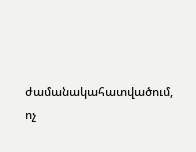ժամանակահատվածում, ոչ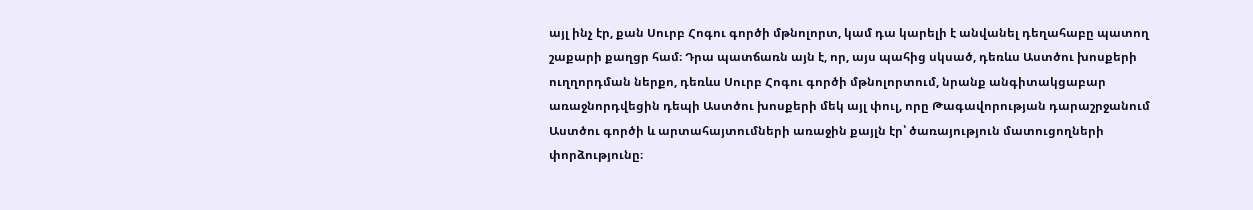այլ ինչ էր, քան Սուրբ Հոգու գործի մթնոլորտ, կամ դա կարելի է անվանել դեղահաբը պատող շաքարի քաղցր համ։ Դրա պատճառն այն է, որ, այս պահից սկսած, դեռևս Աստծու խոսքերի ուղղորդման ներքո, դեռևս Սուրբ Հոգու գործի մթնոլորտում, նրանք անգիտակցաբար առաջնորդվեցին դեպի Աստծու խոսքերի մեկ այլ փուլ, որը Թագավորության դարաշրջանում Աստծու գործի և արտահայտումների առաջին քայլն էր՝ ծառայություն մատուցողների փորձությունը։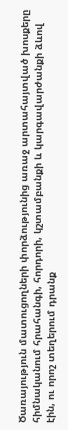Ծառայություն մատուցողների փորձությունից առաջ արտահայտված խոսքերը հիմնականում հրահանգի, հորդորի, կշտամբանքի և կարգավարժանքի ձևով էին, ու որոշ տեղերում դրանք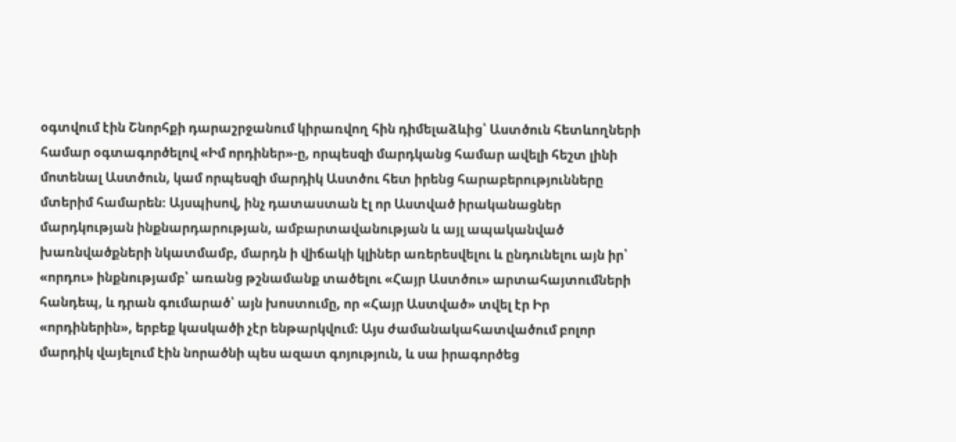օգտվում էին Շնորհքի դարաշրջանում կիրառվող հին դիմելաձևից՝ Աստծուն հետևողների համար օգտագործելով «Իմ որդիներ»-ը, որպեսզի մարդկանց համար ավելի հեշտ լինի մոտենալ Աստծուն, կամ որպեսզի մարդիկ Աստծու հետ իրենց հարաբերությունները մտերիմ համարեն։ Այսպիսով, ինչ դատաստան էլ որ Աստված իրականացներ մարդկության ինքնարդարության, ամբարտավանության և այլ ապականված խառնվածքների նկատմամբ, մարդն ի վիճակի կլիներ առերեսվելու և ընդունելու այն իր՝ «որդու» ինքնությամբ՝ առանց թշնամանք տածելու «Հայր Աստծու» արտահայտումների հանդեպ, և դրան գումարած՝ այն խոստումը, որ «Հայր Աստված» տվել էր Իր «որդիներին», երբեք կասկածի չէր ենթարկվում։ Այս ժամանակահատվածում բոլոր մարդիկ վայելում էին նորածնի պես ազատ գոյություն, և սա իրագործեց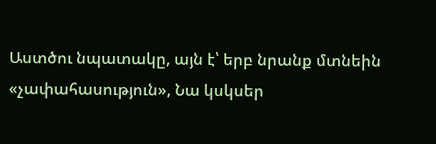Աստծու նպատակը, այն է՝ երբ նրանք մտնեին «չափահասություն», Նա կսկսեր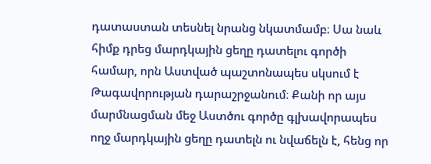դատաստան տեսնել նրանց նկատմամբ։ Սա նաև հիմք դրեց մարդկային ցեղը դատելու գործի համար, որն Աստված պաշտոնապես սկսում է Թագավորության դարաշրջանում։ Քանի որ այս մարմնացման մեջ Աստծու գործը գլխավորապես ողջ մարդկային ցեղը դատելն ու նվաճելն է, հենց որ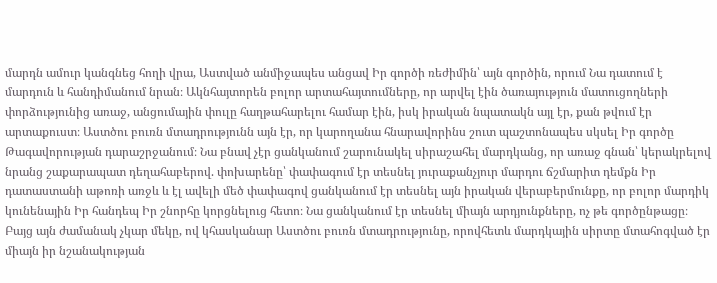մարդն ամուր կանգնեց հողի վրա, Աստված անմիջապես անցավ Իր գործի ռեժիմին՝ այն գործին, որում Նա դատում է մարդուն և հանդիմանում նրան։ Ակնհայտորեն բոլոր արտահայտումները, որ արվել էին ծառայություն մատուցողների փորձությունից առաջ, անցումային փուլը հաղթահարելու համար էին, իսկ իրական նպատակն այլ էր, քան թվում էր արտաքուստ։ Աստծու բուռն մտադրությունն այն էր, որ կարողանա հնարավորինս շուտ պաշտոնապես սկսել Իր գործը Թագավորության դարաշրջանում։ Նա բնավ չէր ցանկանում շարունակել սիրաշահել մարդկանց, որ առաջ գնան՝ կերակրելով նրանց շաքարապատ դեղահաբերով. փոխարենը՝ փափագում էր տեսնել յուրաքանչյուր մարդու ճշմարիտ դեմքն Իր դատաստանի աթոռի առջև և էլ ավելի մեծ փափագով ցանկանում էր տեսնել այն իրական վերաբերմունքը, որ բոլոր մարդիկ կունենային Իր հանդեպ Իր շնորհը կորցնելուց հետո։ Նա ցանկանում էր տեսնել միայն արդյունքները, ոչ թե գործընթացը։ Բայց այն ժամանակ չկար մեկը, ով կհասկանար Աստծու բուռն մտադրությունը, որովհետև մարդկային սիրտը մտահոգված էր միայն իր նշանակության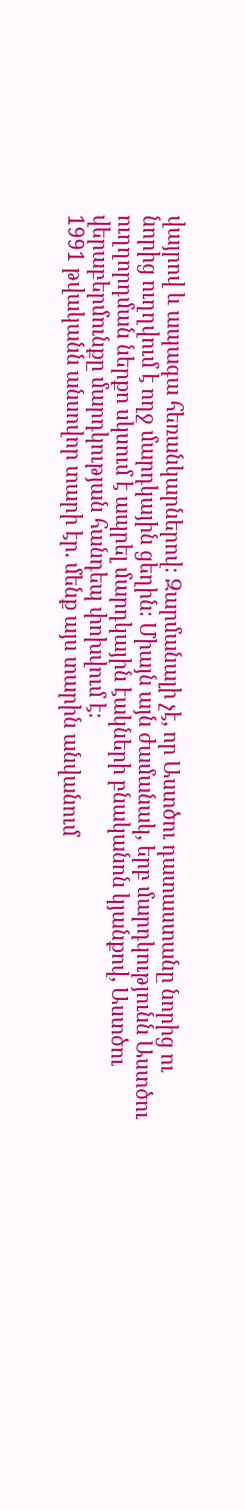վայրով և ապագա հեռանկարներով։ Զարմանալի չէ, որ Աստծու դատաստանը նորից ու նորից ուղղվում է ողջ մարդկային ցեղին։ Միայն այն ժամանակ, երբ մարդկությունն Աստծու ուղղորդման ներքո սկսում է ապրել մարդկային էակների բնականոն կյանքով, Աստծու վերաբերմունքը մարդկության հանդեպ փոխվում է։
1991 թվականն անսովոր տարի էր. մենք այս տարին անվանում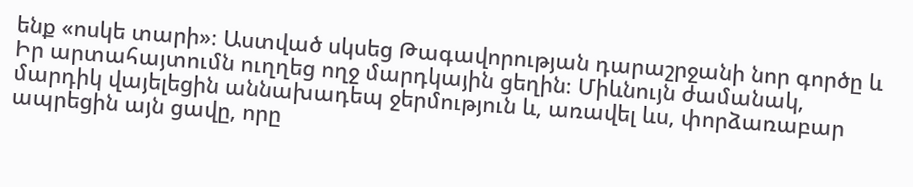ենք «ոսկե տարի»։ Աստված սկսեց Թագավորության դարաշրջանի նոր գործը և Իր արտահայտումն ուղղեց ողջ մարդկային ցեղին։ Միևնույն ժամանակ, մարդիկ վայելեցին աննախադեպ ջերմություն և, առավել ևս, փորձառաբար ապրեցին այն ցավը, որը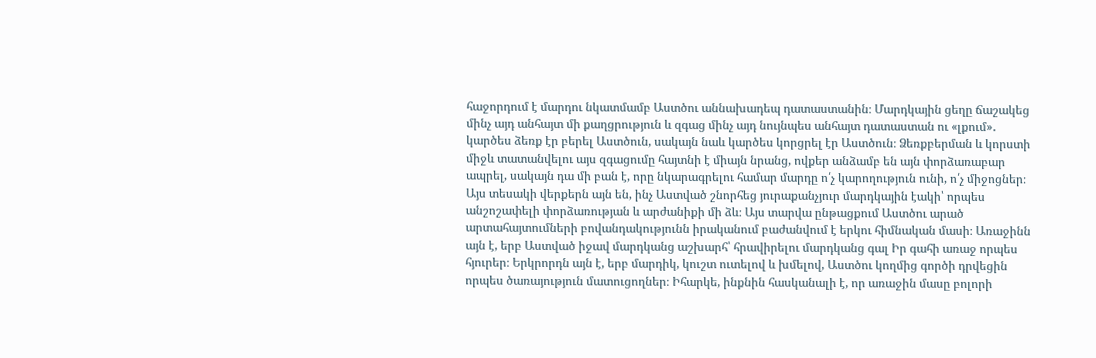հաջորդում է մարդու նկատմամբ Աստծու աննախադեպ դատաստանին։ Մարդկային ցեղը ճաշակեց մինչ այդ անհայտ մի քաղցրություն և զգաց մինչ այդ նույնպես անհայտ դատաստան ու «լքում»․ կարծես ձեռք էր բերել Աստծուն, սակայն նաև կարծես կորցրել էր Աստծուն։ Ձեռքբերման և կորստի միջև տատանվելու այս զգացումը հայտնի է միայն նրանց, ովքեր անձամբ են այն փորձառաբար ապրել, սակայն դա մի բան է, որը նկարագրելու համար մարդը ո՛չ կարողություն ունի, ո՛չ միջոցներ։ Այս տեսակի վերքերն այն են, ինչ Աստված շնորհեց յուրաքանչյուր մարդկային էակի՝ որպես անշոշափելի փորձառության և արժանիքի մի ձև։ Այս տարվա ընթացքում Աստծու արած արտահայտումների բովանդակությունն իրականում բաժանվում է երկու հիմնական մասի։ Առաջինն այն է, երբ Աստված իջավ մարդկանց աշխարհ՝ հրավիրելու մարդկանց գալ Իր գահի առաջ որպես հյուրեր։ Երկրորդն այն է, երբ մարդիկ, կուշտ ուտելով և խմելով, Աստծու կողմից գործի դրվեցին որպես ծառայություն մատուցողներ։ Իհարկե, ինքնին հասկանալի է, որ առաջին մասը բոլորի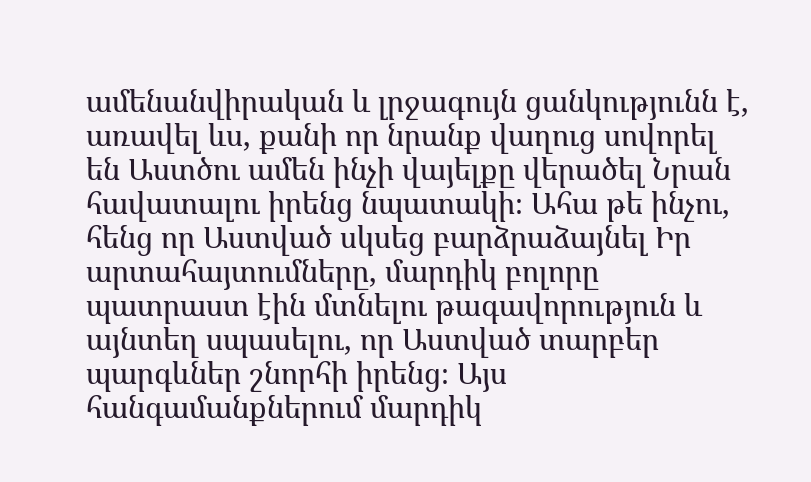ամենանվիրական և լրջագույն ցանկությունն է, առավել ևս, քանի որ նրանք վաղուց սովորել են Աստծու ամեն ինչի վայելքը վերածել Նրան հավատալու իրենց նպատակի։ Ահա թե ինչու, հենց որ Աստված սկսեց բարձրաձայնել Իր արտահայտումները, մարդիկ բոլորը պատրաստ էին մտնելու թագավորություն և այնտեղ սպասելու, որ Աստված տարբեր պարգևներ շնորհի իրենց։ Այս հանգամանքներում մարդիկ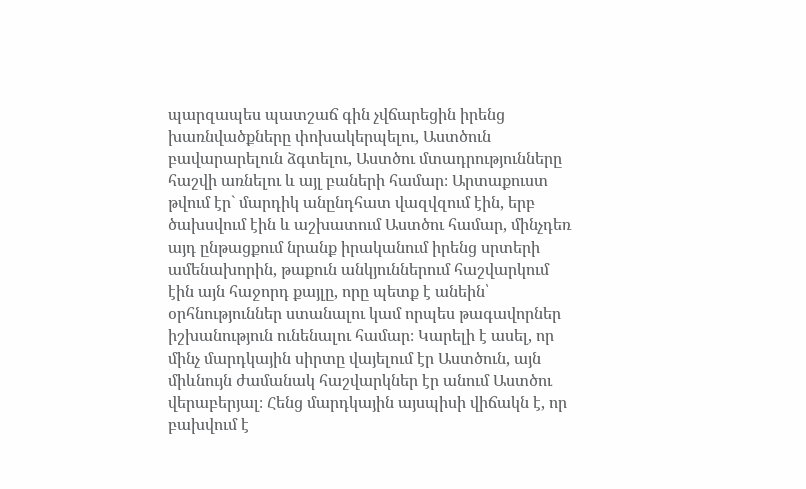պարզապես պատշաճ գին չվճարեցին իրենց խառնվածքները փոխակերպելու, Աստծուն բավարարելուն ձգտելու, Աստծու մտադրությունները հաշվի առնելու և այլ բաների համար։ Արտաքուստ թվում էր` մարդիկ անընդհատ վազվզում էին, երբ ծախսվում էին և աշխատում Աստծու համար, մինչդեռ այդ ընթացքում նրանք իրականում իրենց սրտերի ամենախորին, թաքուն անկյուններում հաշվարկում էին այն հաջորդ քայլը, որը պետք է անեին՝ օրհնություններ ստանալու կամ որպես թագավորներ իշխանություն ունենալու համար։ Կարելի է ասել, որ մինչ մարդկային սիրտը վայելում էր Աստծուն, այն միևնույն ժամանակ հաշվարկներ էր անում Աստծու վերաբերյալ։ Հենց մարդկային այսպիսի վիճակն է, որ բախվում է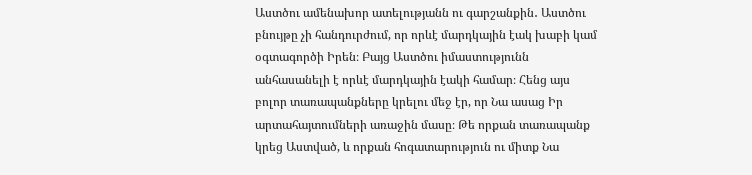Աստծու ամենախոր ատելությանն ու գարշանքին․ Աստծու բնույթը չի հանդուրժում, որ որևէ մարդկային էակ խաբի կամ օգտագործի Իրեն։ Բայց Աստծու իմաստությունն անհասանելի է որևէ մարդկային էակի համար։ Հենց այս բոլոր տառապանքները կրելու մեջ էր, որ Նա ասաց Իր արտահայտումների առաջին մասը։ Թե որքան տառապանք կրեց Աստված, և որքան հոգատարություն ու միտք Նա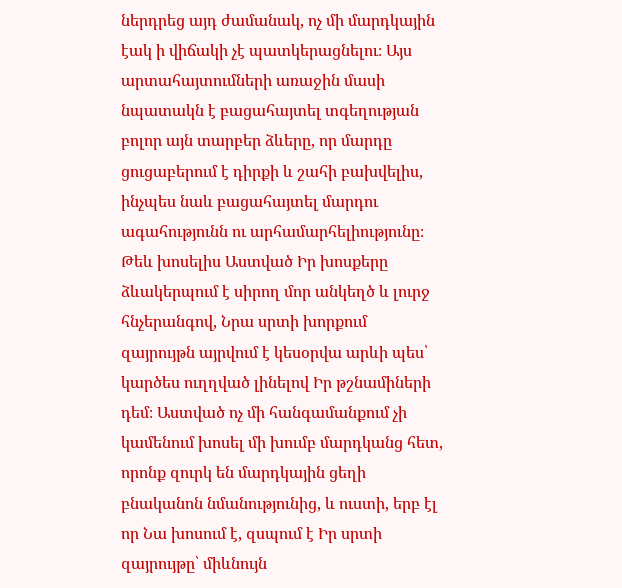ներդրեց այդ ժամանակ, ոչ մի մարդկային էակ ի վիճակի չէ պատկերացնելու։ Այս արտահայտումների առաջին մասի նպատակն է բացահայտել տգեղության բոլոր այն տարբեր ձևերը, որ մարդը ցուցաբերում է դիրքի և շահի բախվելիս, ինչպես նաև բացահայտել մարդու ագահությունն ու արհամարհելիությունը։ Թեև խոսելիս Աստված Իր խոսքերը ձևակերպում է սիրող մոր անկեղծ և լուրջ հնչերանգով, Նրա սրտի խորքում զայրույթն այրվում է կեսօրվա արևի պես՝ կարծես ուղղված լինելով Իր թշնամիների դեմ։ Աստված ոչ մի հանգամանքում չի կամենում խոսել մի խումբ մարդկանց հետ, որոնք զուրկ են մարդկային ցեղի բնականոն նմանությունից, և ուստի, երբ էլ որ Նա խոսում է, զսպում է Իր սրտի զայրույթը՝ միևնույն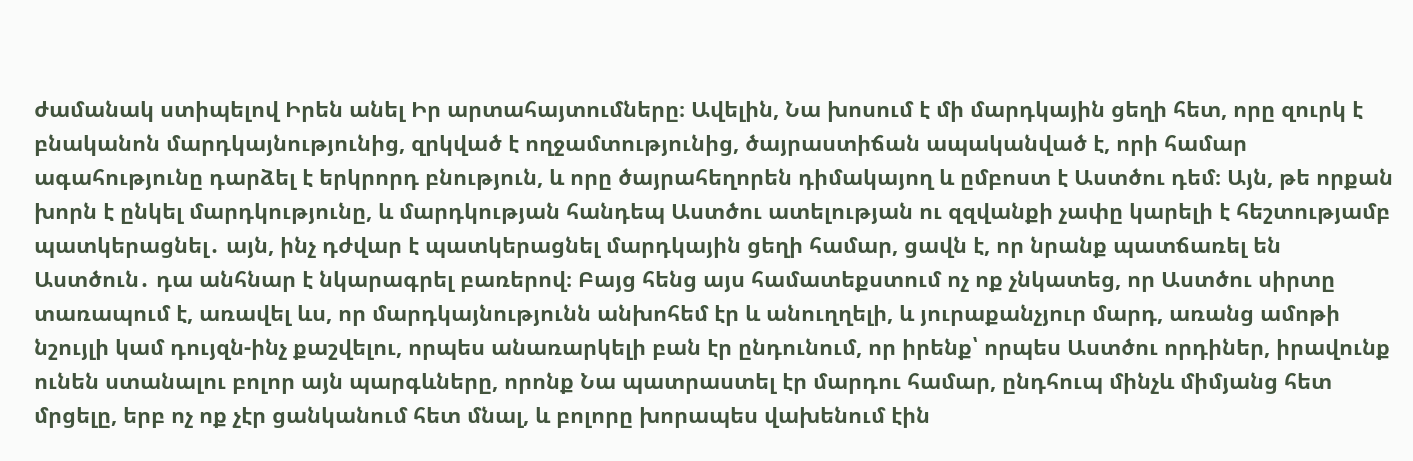ժամանակ ստիպելով Իրեն անել Իր արտահայտումները։ Ավելին, Նա խոսում է մի մարդկային ցեղի հետ, որը զուրկ է բնականոն մարդկայնությունից, զրկված է ողջամտությունից, ծայրաստիճան ապականված է, որի համար ագահությունը դարձել է երկրորդ բնություն, և որը ծայրահեղորեն դիմակայող և ըմբոստ է Աստծու դեմ։ Այն, թե որքան խորն է ընկել մարդկությունը, և մարդկության հանդեպ Աստծու ատելության ու զզվանքի չափը կարելի է հեշտությամբ պատկերացնել․ այն, ինչ դժվար է պատկերացնել մարդկային ցեղի համար, ցավն է, որ նրանք պատճառել են Աստծուն․ դա անհնար է նկարագրել բառերով։ Բայց հենց այս համատեքստում ոչ ոք չնկատեց, որ Աստծու սիրտը տառապում է, առավել ևս, որ մարդկայնությունն անխոհեմ էր և անուղղելի, և յուրաքանչյուր մարդ, առանց ամոթի նշույլի կամ դույզն-ինչ քաշվելու, որպես անառարկելի բան էր ընդունում, որ իրենք՝ որպես Աստծու որդիներ, իրավունք ունեն ստանալու բոլոր այն պարգևները, որոնք Նա պատրաստել էր մարդու համար, ընդհուպ մինչև միմյանց հետ մրցելը, երբ ոչ ոք չէր ցանկանում հետ մնալ, և բոլորը խորապես վախենում էին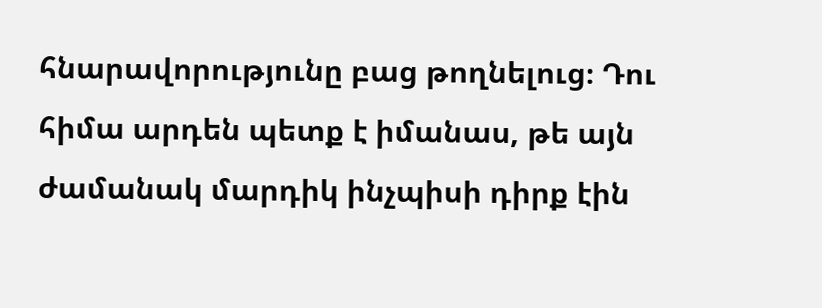հնարավորությունը բաց թողնելուց։ Դու հիմա արդեն պետք է իմանաս, թե այն ժամանակ մարդիկ ինչպիսի դիրք էին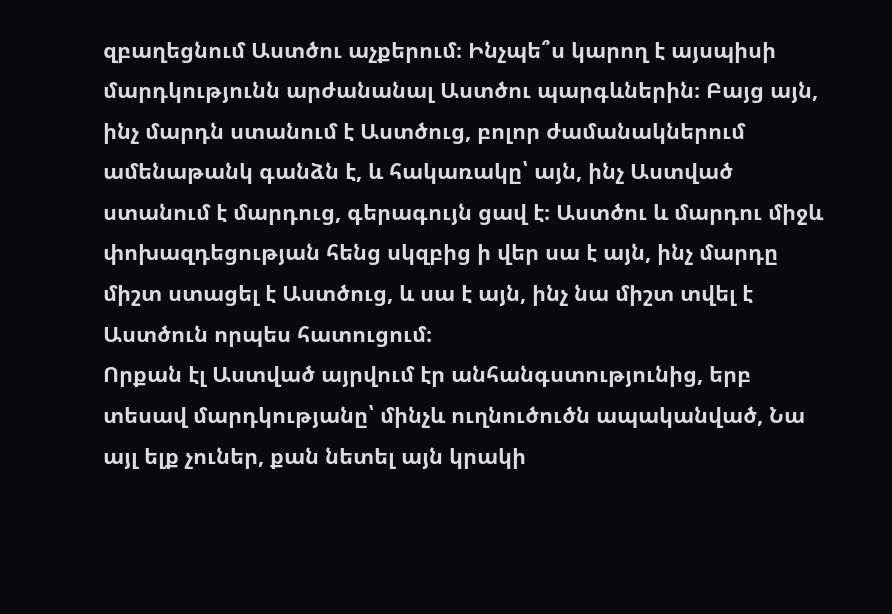զբաղեցնում Աստծու աչքերում։ Ինչպե՞ս կարող է այսպիսի մարդկությունն արժանանալ Աստծու պարգևներին։ Բայց այն, ինչ մարդն ստանում է Աստծուց, բոլոր ժամանակներում ամենաթանկ գանձն է, և հակառակը՝ այն, ինչ Աստված ստանում է մարդուց, գերագույն ցավ է։ Աստծու և մարդու միջև փոխազդեցության հենց սկզբից ի վեր սա է այն, ինչ մարդը միշտ ստացել է Աստծուց, և սա է այն, ինչ նա միշտ տվել է Աստծուն որպես հատուցում։
Որքան էլ Աստված այրվում էր անհանգստությունից, երբ տեսավ մարդկությանը՝ մինչև ուղնուծուծն ապականված, Նա այլ ելք չուներ, քան նետել այն կրակի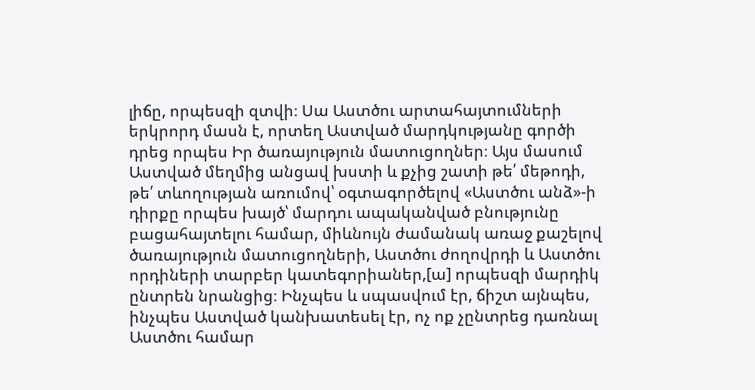լիճը, որպեսզի զտվի։ Սա Աստծու արտահայտումների երկրորդ մասն է, որտեղ Աստված մարդկությանը գործի դրեց որպես Իր ծառայություն մատուցողներ։ Այս մասում Աստված մեղմից անցավ խստի և քչից շատի թե՛ մեթոդի, թե՛ տևողության առումով՝ օգտագործելով «Աստծու անձ»-ի դիրքը որպես խայծ՝ մարդու ապականված բնությունը բացահայտելու համար, միևնույն ժամանակ առաջ քաշելով ծառայություն մատուցողների, Աստծու ժողովրդի և Աստծու որդիների տարբեր կատեգորիաներ,[ա] որպեսզի մարդիկ ընտրեն նրանցից։ Ինչպես և սպասվում էր, ճիշտ այնպես, ինչպես Աստված կանխատեսել էր, ոչ ոք չընտրեց դառնալ Աստծու համար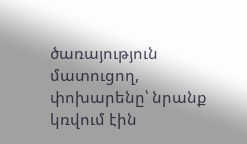ծառայություն մատուցող, փոխարենը՝ նրանք կռվում էին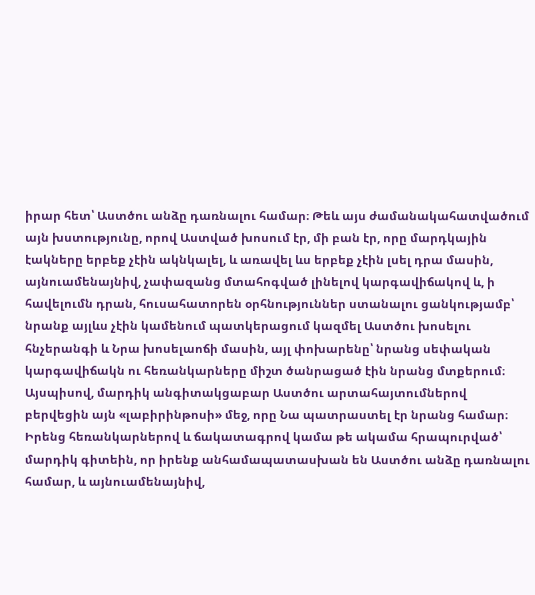իրար հետ՝ Աստծու անձը դառնալու համար։ Թեև այս ժամանակահատվածում այն խստությունը, որով Աստված խոսում էր, մի բան էր, որը մարդկային էակները երբեք չէին ակնկալել, և առավել ևս երբեք չէին լսել դրա մասին, այնուամենայնիվ, չափազանց մտահոգված լինելով կարգավիճակով և, ի հավելումն դրան, հուսահատորեն օրհնություններ ստանալու ցանկությամբ՝ նրանք այլևս չէին կամենում պատկերացում կազմել Աստծու խոսելու հնչերանգի և Նրա խոսելաոճի մասին, այլ փոխարենը՝ նրանց սեփական կարգավիճակն ու հեռանկարները միշտ ծանրացած էին նրանց մտքերում։ Այսպիսով, մարդիկ անգիտակցաբար Աստծու արտահայտումներով բերվեցին այն «լաբիրինթոսի» մեջ, որը Նա պատրաստել էր նրանց համար։ Իրենց հեռանկարներով և ճակատագրով կամա թե ակամա հրապուրված՝ մարդիկ գիտեին, որ իրենք անհամապատասխան են Աստծու անձը դառնալու համար, և այնուամենայնիվ,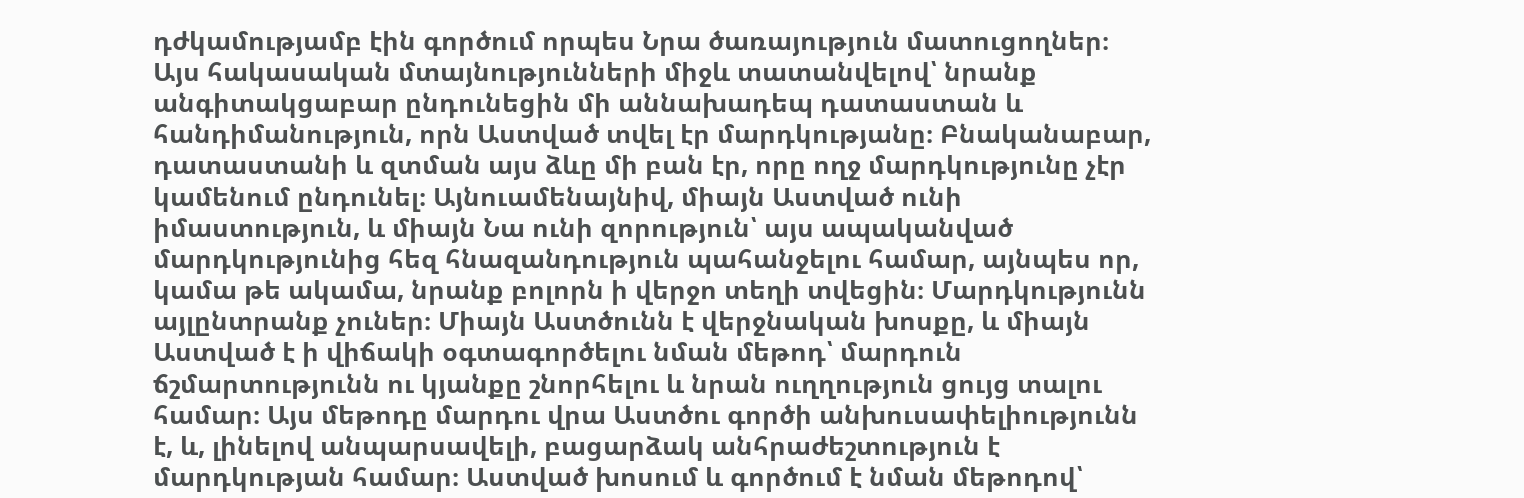դժկամությամբ էին գործում որպես Նրա ծառայություն մատուցողներ։ Այս հակասական մտայնությունների միջև տատանվելով՝ նրանք անգիտակցաբար ընդունեցին մի աննախադեպ դատաստան և հանդիմանություն, որն Աստված տվել էր մարդկությանը։ Բնականաբար, դատաստանի և զտման այս ձևը մի բան էր, որը ողջ մարդկությունը չէր կամենում ընդունել։ Այնուամենայնիվ, միայն Աստված ունի իմաստություն, և միայն Նա ունի զորություն՝ այս ապականված մարդկությունից հեզ հնազանդություն պահանջելու համար, այնպես որ, կամա թե ակամա, նրանք բոլորն ի վերջո տեղի տվեցին։ Մարդկությունն այլընտրանք չուներ։ Միայն Աստծունն է վերջնական խոսքը, և միայն Աստված է ի վիճակի օգտագործելու նման մեթոդ՝ մարդուն ճշմարտությունն ու կյանքը շնորհելու և նրան ուղղություն ցույց տալու համար։ Այս մեթոդը մարդու վրա Աստծու գործի անխուսափելիությունն է, և, լինելով անպարսավելի, բացարձակ անհրաժեշտություն է մարդկության համար։ Աստված խոսում և գործում է նման մեթոդով՝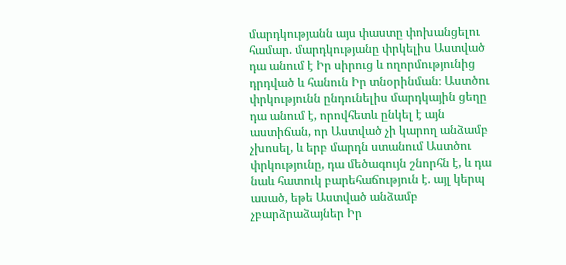մարդկությանն այս փաստը փոխանցելու համար. մարդկությանը փրկելիս Աստված դա անում է Իր սիրուց և ողորմությունից դրդված և հանուն Իր տնօրինման։ Աստծու փրկությունն ընդունելիս մարդկային ցեղը դա անում է, որովհետև ընկել է այն աստիճան, որ Աստված չի կարող անձամբ չխոսել, և երբ մարդն ստանում Աստծու փրկությունը, դա մեծագույն շնորհն է, և դա նաև հատուկ բարեհաճություն է. այլ կերպ ասած, եթե Աստված անձամբ չբարձրաձայներ Իր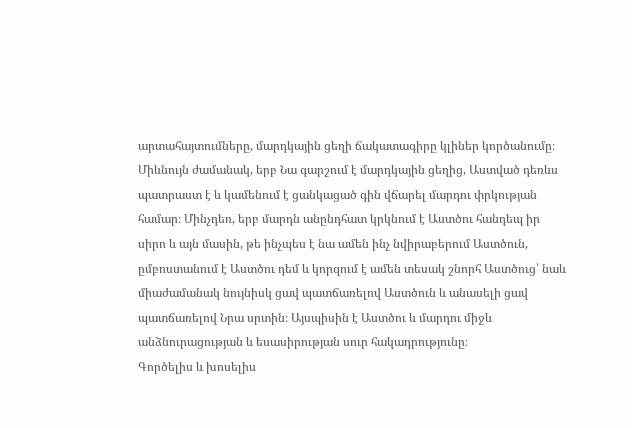արտահայտումները, մարդկային ցեղի ճակատագիրը կլիներ կործանումը։ Միևնույն ժամանակ, երբ Նա գարշում է մարդկային ցեղից, Աստված դեռևս պատրաստ է և կամենում է ցանկացած գին վճարել մարդու փրկության համար։ Մինչդեռ, երբ մարդն անընդհատ կրկնում է Աստծու հանդեպ իր սիրո և այն մասին, թե ինչպես է նա ամեն ինչ նվիրաբերում Աստծուն, ըմբոստանում է Աստծու դեմ և կորզում է ամեն տեսակ շնորհ Աստծուց՝ նաև միաժամանակ նույնիսկ ցավ պատճառելով Աստծուն և անասելի ցավ պատճառելով Նրա սրտին։ Այսպիսին է Աստծու և մարդու միջև անձնուրացության և եսասիրության սուր հակադրությունը։
Գործելիս և խոսելիս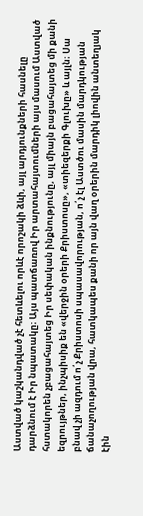Աստված կաշկանդված չէ հետևելու որևէ որոշակի ձևի, այլ արդյունքների հասնելը դարձնում է Իր նպատակը։ Այս պատճառով Իր արտահայտումների այս մասում Աստված հստակորեն չբացահայտեց Իր սեփական ինքնությունը, այլ միայն բացահայտեց մի քանի եզրույթներ, ինչպիսիք են «վերջին օրերի Քրիստոսը», «տիեզերքի Գլուխը» և այլն։ Սա բնավ չի ազդում ո՛չ Քրիստոսի սպասավորության, ո՛չ էլ Աստծու մասին մարդկության ճանաչողության վրա, հատկապես քանի որ այն վաղ օրերին մարդիկ լիովին անտեղյակ էին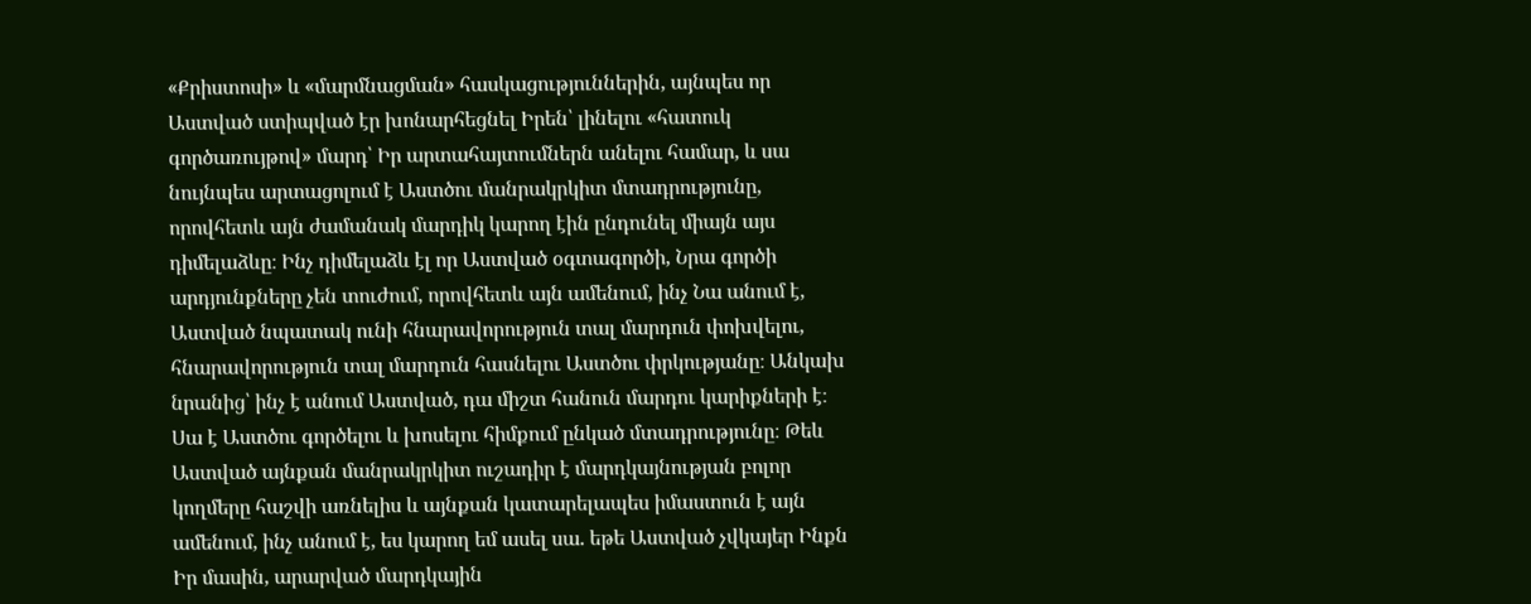«Քրիստոսի» և «մարմնացման» հասկացություններին, այնպես որ Աստված ստիպված էր խոնարհեցնել Իրեն՝ լինելու «հատուկ գործառույթով» մարդ՝ Իր արտահայտումներն անելու համար, և սա նույնպես արտացոլում է Աստծու մանրակրկիտ մտադրությունը, որովհետև այն ժամանակ մարդիկ կարող էին ընդունել միայն այս դիմելաձևը։ Ինչ դիմելաձև էլ որ Աստված օգտագործի, Նրա գործի արդյունքները չեն տուժում, որովհետև այն ամենում, ինչ Նա անում է, Աստված նպատակ ունի հնարավորություն տալ մարդուն փոխվելու, հնարավորություն տալ մարդուն հասնելու Աստծու փրկությանը։ Անկախ նրանից՝ ինչ է անում Աստված, դա միշտ հանուն մարդու կարիքների է։ Սա է Աստծու գործելու և խոսելու հիմքում ընկած մտադրությունը։ Թեև Աստված այնքան մանրակրկիտ ուշադիր է մարդկայնության բոլոր կողմերը հաշվի առնելիս և այնքան կատարելապես իմաստուն է այն ամենում, ինչ անում է, ես կարող եմ ասել սա. եթե Աստված չվկայեր Ինքն Իր մասին, արարված մարդկային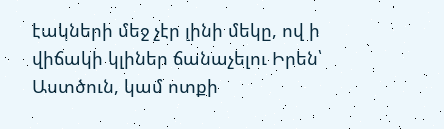էակների մեջ չէր լինի մեկը, ով ի վիճակի կլիներ ճանաչելու Իրեն՝ Աստծուն, կամ ոտքի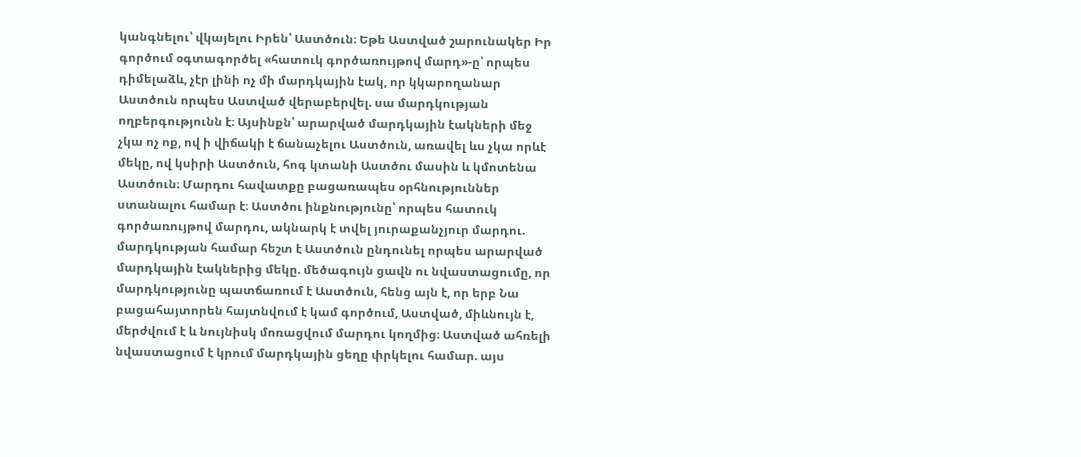կանգնելու՝ վկայելու Իրեն՝ Աստծուն։ Եթե Աստված շարունակեր Իր գործում օգտագործել «հատուկ գործառույթով մարդ»-ը՝ որպես դիմելաձև, չէր լինի ոչ մի մարդկային էակ, որ կկարողանար Աստծուն որպես Աստված վերաբերվել. սա մարդկության ողբերգությունն է։ Այսինքն՝ արարված մարդկային էակների մեջ չկա ոչ ոք, ով ի վիճակի է ճանաչելու Աստծուն, առավել ևս չկա որևէ մեկը, ով կսիրի Աստծուն, հոգ կտանի Աստծու մասին և կմոտենա Աստծուն։ Մարդու հավատքը բացառապես օրհնություններ ստանալու համար է։ Աստծու ինքնությունը՝ որպես հատուկ գործառույթով մարդու, ակնարկ է տվել յուրաքանչյուր մարդու. մարդկության համար հեշտ է Աստծուն ընդունել որպես արարված մարդկային էակներից մեկը. մեծագույն ցավն ու նվաստացումը, որ մարդկությունը պատճառում է Աստծուն, հենց այն է, որ երբ Նա բացահայտորեն հայտնվում է կամ գործում, Աստված, միևնույն է, մերժվում է և նույնիսկ մոռացվում մարդու կողմից։ Աստված ահռելի նվաստացում է կրում մարդկային ցեղը փրկելու համար. այս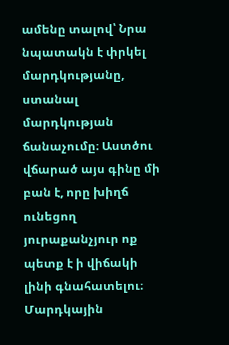ամենը տալով՝ Նրա նպատակն է փրկել մարդկությանը, ստանալ մարդկության ճանաչումը։ Աստծու վճարած այս գինը մի բան է, որը խիղճ ունեցող յուրաքանչյուր ոք պետք է ի վիճակի լինի գնահատելու։ Մարդկային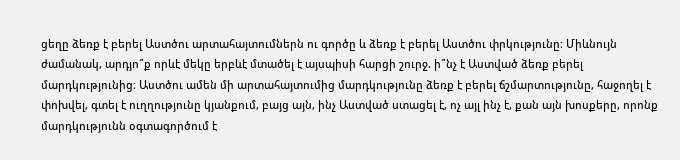ցեղը ձեռք է բերել Աստծու արտահայտումներն ու գործը և ձեռք է բերել Աստծու փրկությունը։ Միևնույն ժամանակ, արդյո՞ք որևէ մեկը երբևէ մտածել է այսպիսի հարցի շուրջ. ի՞նչ է Աստված ձեռք բերել մարդկությունից։ Աստծու ամեն մի արտահայտումից մարդկությունը ձեռք է բերել ճշմարտությունը, հաջողել է փոխվել, գտել է ուղղությունը կյանքում, բայց այն, ինչ Աստված ստացել է, ոչ այլ ինչ է, քան այն խոսքերը, որոնք մարդկությունն օգտագործում է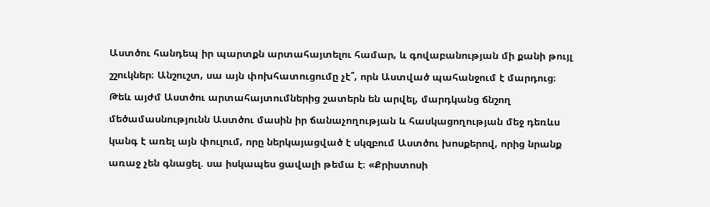Աստծու հանդեպ իր պարտքն արտահայտելու համար, և գովաբանության մի քանի թույլ շշուկներ։ Անշուշտ, սա այն փոխհատուցումը չէ՞, որն Աստված պահանջում է մարդուց։
Թեև այժմ Աստծու արտահայտումներից շատերն են արվել, մարդկանց ճնշող մեծամասնությունն Աստծու մասին իր ճանաչողության և հասկացողության մեջ դեռևս կանգ է առել այն փուլում, որը ներկայացված է սկզբում Աստծու խոսքերով, որից նրանք առաջ չեն գնացել. սա իսկապես ցավալի թեմա է։ «Քրիստոսի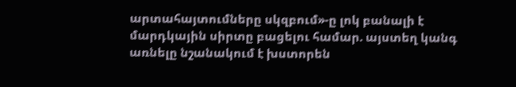արտահայտումները սկզբում»-ը լոկ բանալի է մարդկային սիրտը բացելու համար. այստեղ կանգ առնելը նշանակում է խստորեն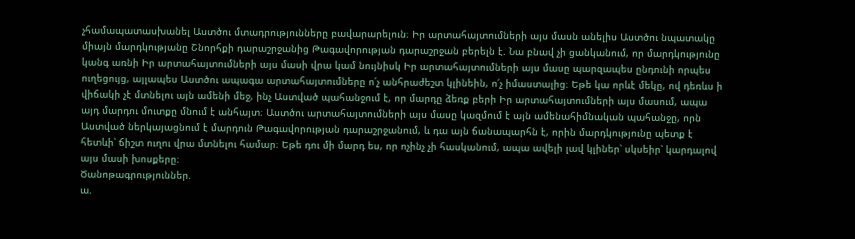չհամապատասխանել Աստծու մտադրությունները բավարարելուն։ Իր արտահայտումների այս մասն անելիս Աստծու նպատակը միայն մարդկությանը Շնորհքի դարաշրջանից Թագավորության դարաշրջան բերելն է. Նա բնավ չի ցանկանում, որ մարդկությունը կանգ առնի Իր արտահայտումների այս մասի վրա կամ նույնիսկ Իր արտահայտումների այս մասը պարզապես ընդունի որպես ուղեցույց, այլապես Աստծու ապագա արտահայտումները ո՛չ անհրաժեշտ կլինեին, ո՛չ իմաստալից։ Եթե կա որևէ մեկը, ով դեռևս ի վիճակի չէ մտնելու այն ամենի մեջ, ինչ Աստված պահանջում է, որ մարդը ձեռք բերի Իր արտահայտումների այս մասում, ապա այդ մարդու մուտքը մնում է անհայտ։ Աստծու արտահայտումների այս մասը կազմում է այն ամենահիմնական պահանջը, որն Աստված ներկայացնում է մարդուն Թագավորության դարաշրջանում, և դա այն ճանապարհն է, որին մարդկությունը պետք է հետևի՝ ճիշտ ուղու վրա մտնելու համար։ Եթե դու մի մարդ ես, որ ոչինչ չի հասկանում, ապա ավելի լավ կլիներ՝ սկսեիր՝ կարդալով այս մասի խոսքերը։
Ծանոթագրություններ.
ա.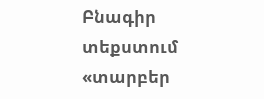Բնագիր տեքստում «տարբեր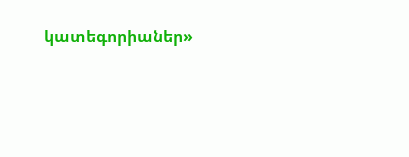կատեգորիաներ»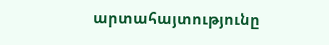արտահայտությունը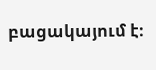բացակայում է։